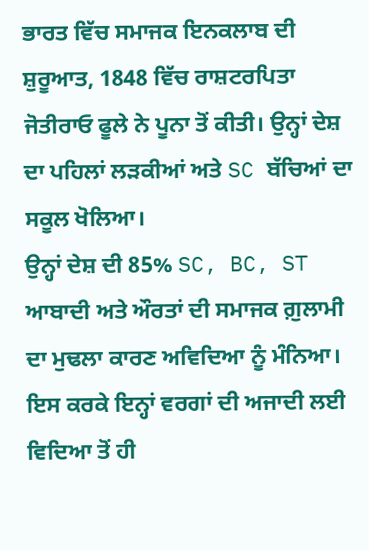ਭਾਰਤ ਵਿੱਚ ਸਮਾਜਕ ਇਨਕਲਾਬ ਦੀ ਸ਼ੁਰੂਆਤ, 1848 ਵਿੱਚ ਰਾਸ਼ਟਰਪਿਤਾ ਜੋਤੀਰਾਓ ਫੂਲੇ ਨੇ ਪੂਨਾ ਤੋਂ ਕੀਤੀ। ਉਨ੍ਹਾਂ ਦੇਸ਼ ਦਾ ਪਹਿਲਾਂ ਲੜਕੀਆਂ ਅਤੇ SC ਬੱਚਿਆਂ ਦਾ ਸਕੂਲ ਖੋਲਿਆ।
ਉਨ੍ਹਾਂ ਦੇਸ਼ ਦੀ 85% SC, BC, ST ਆਬਾਦੀ ਅਤੇ ਔਰਤਾਂ ਦੀ ਸਮਾਜਕ ਗ਼ੁਲਾਮੀ ਦਾ ਮੁਢਲਾ ਕਾਰਣ ਅਵਿਦਿਆ ਨੂੰ ਮੰਨਿਆ। ਇਸ ਕਰਕੇ ਇਨ੍ਹਾਂ ਵਰਗਾਂ ਦੀ ਅਜਾਦੀ ਲਈ ਵਿਦਿਆ ਤੋਂ ਹੀ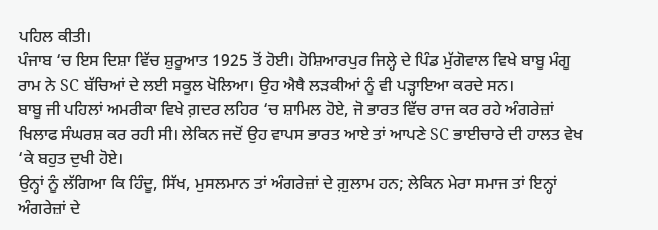ਪਹਿਲ ਕੀਤੀ।
ਪੰਜਾਬ ‘ਚ ਇਸ ਦਿਸ਼ਾ ਵਿੱਚ ਸ਼ੁਰੂਆਤ 1925 ਤੋਂ ਹੋਈ। ਹੋਸ਼ਿਆਰਪੁਰ ਜਿਲ੍ਹੇ ਦੇ ਪਿੰਡ ਮੁੱਗੋਵਾਲ ਵਿਖੇ ਬਾਬੂ ਮੰਗੂ ਰਾਮ ਨੇ SC ਬੱਚਿਆਂ ਦੇ ਲਈ ਸਕੂਲ ਖੋਲਿਆ। ਉਹ ਐਥੈ ਲੜਕੀਆਂ ਨੂੰ ਵੀ ਪੜ੍ਹਾਇਆ ਕਰਦੇ ਸਨ।
ਬਾਬੂ ਜੀ ਪਹਿਲਾਂ ਅਮਰੀਕਾ ਵਿਖੇ ਗ਼ਦਰ ਲਹਿਰ ‘ਚ ਸ਼ਾਮਿਲ ਹੋਏ, ਜੋ ਭਾਰਤ ਵਿੱਚ ਰਾਜ ਕਰ ਰਹੇ ਅੰਗਰੇਜ਼ਾਂ ਖਿਲਾਫ ਸੰਘਰਸ਼ ਕਰ ਰਹੀ ਸੀ। ਲੇਕਿਨ ਜਦੋਂ ਉਹ ਵਾਪਸ ਭਾਰਤ ਆਏ ਤਾਂ ਆਪਣੇ SC ਭਾਈਚਾਰੇ ਦੀ ਹਾਲਤ ਵੇਖ ‘ਕੇ ਬਹੁਤ ਦੁਖੀ ਹੋਏ।
ਉਨ੍ਹਾਂ ਨੂੰ ਲੱਗਿਆ ਕਿ ਹਿੰਦੂ, ਸਿੱਖ, ਮੁਸਲਮਾਨ ਤਾਂ ਅੰਗਰੇਜ਼ਾਂ ਦੇ ਗ਼ੁਲਾਮ ਹਨ; ਲੇਕਿਨ ਮੇਰਾ ਸਮਾਜ ਤਾਂ ਇਨ੍ਹਾਂ ਅੰਗਰੇਜ਼ਾਂ ਦੇ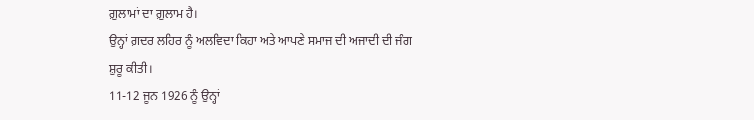ਗ਼ੁਲਾਮਾਂ ਦਾ ਗ਼ੁਲਾਮ ਹੈ।
ਉਨ੍ਹਾਂ ਗ਼ਦਰ ਲਹਿਰ ਨੂੰ ਅਲਵਿਦਾ ਕਿਹਾ ਅਤੇ ਆਪਣੇ ਸਮਾਜ ਦੀ ਅਜਾਦੀ ਦੀ ਜੰਗ ਸ਼ੁਰੂ ਕੀਤੀ।
11-12 ਜੂਨ 1926 ਨੂੰ ਉਨ੍ਹਾਂ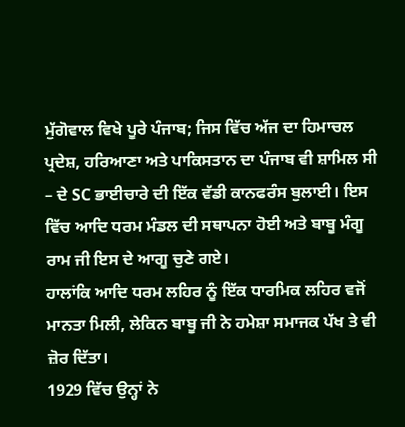ਮੁੱਗੋਵਾਲ ਵਿਖੇ ਪੂਰੇ ਪੰਜਾਬ; ਜਿਸ ਵਿੱਚ ਅੱਜ ਦਾ ਹਿਮਾਚਲ ਪ੍ਰਦੇਸ਼, ਹਰਿਆਣਾ ਅਤੇ ਪਾਕਿਸਤਾਨ ਦਾ ਪੰਜਾਬ ਵੀ ਸ਼ਾਮਿਲ ਸੀ – ਦੇ SC ਭਾਈਚਾਰੇ ਦੀ ਇੱਕ ਵੱਡੀ ਕਾਨਫਰੰਸ ਬੁਲਾਈ। ਇਸ ਵਿੱਚ ਆਦਿ ਧਰਮ ਮੰਡਲ ਦੀ ਸਥਾਪਨਾ ਹੋਈ ਅਤੇ ਬਾਬੂ ਮੰਗੂ ਰਾਮ ਜੀ ਇਸ ਦੇ ਆਗੂ ਚੁਣੇ ਗਏ।
ਹਾਲਾਂਕਿ ਆਦਿ ਧਰਮ ਲਹਿਰ ਨੂੰ ਇੱਕ ਧਾਰਮਿਕ ਲਹਿਰ ਵਜੋਂ ਮਾਨਤਾ ਮਿਲੀ, ਲੇਕਿਨ ਬਾਬੂ ਜੀ ਨੇ ਹਮੇਸ਼ਾ ਸਮਾਜਕ ਪੱਖ ਤੇ ਵੀ ਜ਼ੋਰ ਦਿੱਤਾ।
1929 ਵਿੱਚ ਉਨ੍ਹਾਂ ਨੇ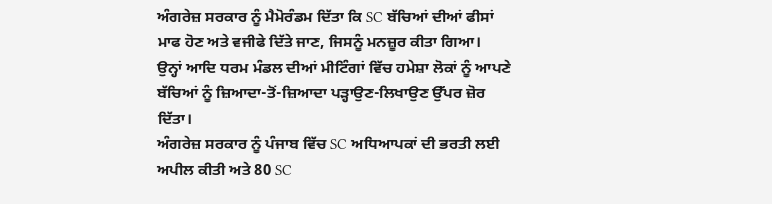ਅੰਗਰੇਜ਼ ਸਰਕਾਰ ਨੂੰ ਮੈਮੋਰੰਡਮ ਦਿੱਤਾ ਕਿ SC ਬੱਚਿਆਂ ਦੀਆਂ ਫੀਸਾਂ ਮਾਫ ਹੋਣ ਅਤੇ ਵਜੀਫੇ ਦਿੱਤੇ ਜਾਣ, ਜਿਸਨੂੰ ਮਨਜ਼ੂਰ ਕੀਤਾ ਗਿਆ।
ਉਨ੍ਹਾਂ ਆਦਿ ਧਰਮ ਮੰਡਲ ਦੀਆਂ ਮੀਟਿੰਗਾਂ ਵਿੱਚ ਹਮੇਸ਼ਾ ਲੋਕਾਂ ਨੂੰ ਆਪਣੇ ਬੱਚਿਆਂ ਨੂੰ ਜ਼ਿਆਦਾ-ਤੋਂ-ਜ਼ਿਆਦਾ ਪੜ੍ਹਾਉਣ-ਲਿਖਾਉਣ ਉੱਪਰ ਜ਼ੋਰ ਦਿੱਤਾ।
ਅੰਗਰੇਜ਼ ਸਰਕਾਰ ਨੂੰ ਪੰਜਾਬ ਵਿੱਚ SC ਅਧਿਆਪਕਾਂ ਦੀ ਭਰਤੀ ਲਈ ਅਪੀਲ ਕੀਤੀ ਅਤੇ 80 SC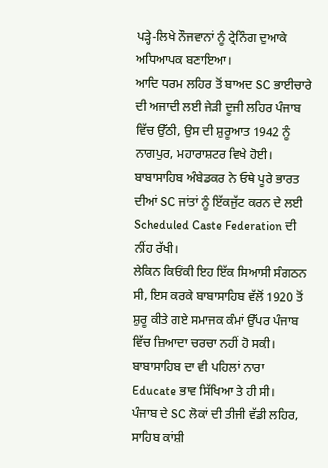ਪੜ੍ਹੇ-ਲਿਖੇ ਨੌਜਵਾਨਾਂ ਨੂੰ ਟ੍ਰੇਨਿੰਗ ਦੁਆਕੇ ਅਧਿਆਪਕ ਬਣਾਇਆ।
ਆਦਿ ਧਰਮ ਲਹਿਰ ਤੋਂ ਬਾਅਦ SC ਭਾਈਚਾਰੇ ਦੀ ਅਜਾਦੀ ਲਈ ਜੇੜੀ ਦੂਜੀ ਲਹਿਰ ਪੰਜਾਬ ਵਿੱਚ ਉੱਠੀ, ਉਸ ਦੀ ਸ਼ੁਰੂਆਤ 1942 ਨੂੰ ਨਾਗਪੁਰ, ਮਹਾਰਾਸ਼ਟਰ ਵਿਖੇ ਹੋਈ। ਬਾਬਾਸਾਹਿਬ ਅੰਬੇਡਕਰ ਨੇ ਓਥੇ ਪੂਰੇ ਭਾਰਤ ਦੀਆਂ SC ਜਾਂਤਾਂ ਨੂੰ ਇੱਕਜੁੱਟ ਕਰਨ ਦੇ ਲਈ Scheduled Caste Federation ਦੀ ਨੀਂਹ ਰੱਖੀ।
ਲੇਕਿਨ ਕਿਓਂਕੀ ਇਹ ਇੱਕ ਸਿਆਸੀ ਸੰਗਠਨ ਸੀ, ਇਸ ਕਰਕੇ ਬਾਬਾਸਾਹਿਬ ਵੱਲੋਂ 1920 ਤੋਂ ਸ਼ੁਰੂ ਕੀਤੇ ਗਏ ਸਮਾਜਕ ਕੰਮਾਂ ਉੱਪਰ ਪੰਜਾਬ ਵਿੱਚ ਜ਼ਿਆਦਾ ਚਰਚਾ ਨਹੀਂ ਹੋ ਸਕੀ।
ਬਾਬਾਸਾਹਿਬ ਦਾ ਵੀ ਪਹਿਲਾਂ ਨਾਰਾ Educate ਭਾਵ ਸਿੱਖਿਆ ਤੇ ਹੀ ਸੀ।
ਪੰਜਾਬ ਦੇ SC ਲੋਕਾਂ ਦੀ ਤੀਜੀ ਵੱਡੀ ਲਹਿਰ, ਸਾਹਿਬ ਕਾਂਸ਼ੀ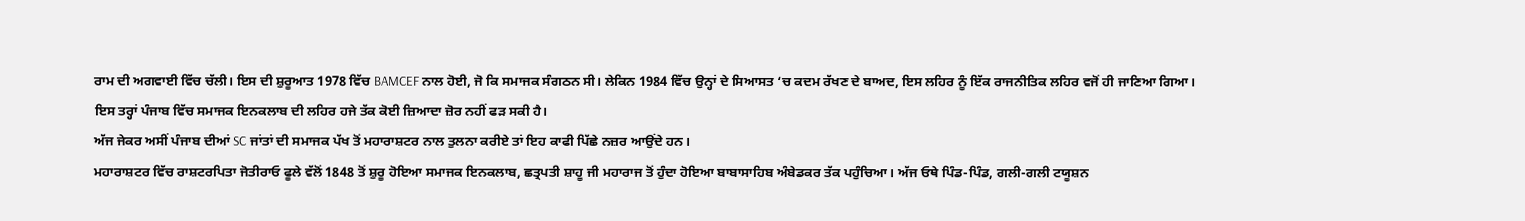ਰਾਮ ਦੀ ਅਗਵਾਈ ਵਿੱਚ ਚੱਲੀ। ਇਸ ਦੀ ਸ਼ੁਰੂਆਤ 1978 ਵਿੱਚ BAMCEF ਨਾਲ ਹੋਈ, ਜੋ ਕਿ ਸਮਾਜਕ ਸੰਗਠਨ ਸੀ। ਲੇਕਿਨ 1984 ਵਿੱਚ ਉਨ੍ਹਾਂ ਦੇ ਸਿਆਸਤ ‘ਚ ਕਦਮ ਰੱਖਣ ਦੇ ਬਾਅਦ, ਇਸ ਲਹਿਰ ਨੂੰ ਇੱਕ ਰਾਜਨੀਤਿਕ ਲਹਿਰ ਵਜੋਂ ਹੀ ਜਾਣਿਆ ਗਿਆ।
ਇਸ ਤਰ੍ਹਾਂ ਪੰਜਾਬ ਵਿੱਚ ਸਮਾਜਕ ਇਨਕਲਾਬ ਦੀ ਲਹਿਰ ਹਜੇ ਤੱਕ ਕੋਈ ਜ਼ਿਆਦਾ ਜ਼ੋਰ ਨਹੀਂ ਫੜ ਸਕੀ ਹੈ।
ਅੱਜ ਜੇਕਰ ਅਸੀਂ ਪੰਜਾਬ ਦੀਆਂ SC ਜਾਂਤਾਂ ਦੀ ਸਮਾਜਕ ਪੱਖ ਤੋਂ ਮਹਾਰਾਸ਼ਟਰ ਨਾਲ ਤੁਲਨਾ ਕਰੀਏ ਤਾਂ ਇਹ ਕਾਫੀ ਪਿੱਛੇ ਨਜ਼ਰ ਆਉਂਦੇ ਹਨ।
ਮਹਾਰਾਸ਼ਟਰ ਵਿੱਚ ਰਾਸ਼ਟਰਪਿਤਾ ਜੋਤੀਰਾਓ ਫੂਲੇ ਵੱਲੋਂ 1848 ਤੋਂ ਸ਼ੁਰੂ ਹੋਇਆ ਸਮਾਜਕ ਇਨਕਲਾਬ, ਛਤ੍ਰਪਤੀ ਸ਼ਾਹੂ ਜੀ ਮਹਾਰਾਜ ਤੋਂ ਹੁੰਦਾ ਹੋਇਆ ਬਾਬਾਸਾਹਿਬ ਅੰਬੇਡਕਰ ਤੱਕ ਪਹੁੰਚਿਆ। ਅੱਜ ਓਥੇ ਪਿੰਡ-ਪਿੰਡ, ਗਲੀ-ਗਲੀ ਟਯੂਸ਼ਨ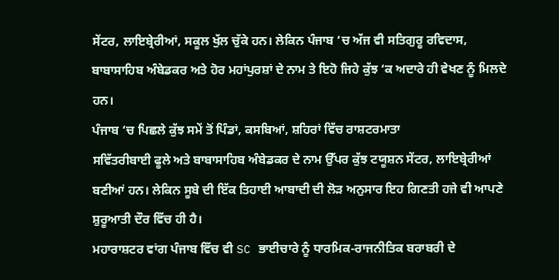ਸੇਂਟਰ, ਲਾਇਬ੍ਰੇਰੀਆਂ, ਸਕੂਲ ਖੁੱਲ ਚੁੱਕੇ ਹਨ। ਲੇਕਿਨ ਪੰਜਾਬ ‘ਚ ਅੱਜ ਵੀ ਸਤਿਗੁਰੂ ਰਵਿਦਾਸ, ਬਾਬਾਸਾਹਿਬ ਅੰਬੇਡਕਰ ਅਤੇ ਹੋਰ ਮਹਾਂਪੁਰਸ਼ਾਂ ਦੇ ਨਾਮ ਤੇ ਇਹੋ ਜਿਹੇ ਕੁੱਝ ‘ਕ ਅਦਾਰੇ ਹੀ ਵੇਖਣ ਨੂੰ ਮਿਲਦੇ ਹਨ।
ਪੰਜਾਬ ‘ਚ ਪਿਛਲੇ ਕੁੱਝ ਸਮੇਂ ਤੋਂ ਪਿੰਡਾਂ, ਕਸਬਿਆਂ, ਸ਼ਹਿਰਾਂ ਵਿੱਚ ਰਾਸ਼ਟਰਮਾਤਾ
ਸਵਿੱਤਰੀਬਾਈ ਫੂਲੇ ਅਤੇ ਬਾਬਾਸਾਹਿਬ ਅੰਬੇਡਕਰ ਦੇ ਨਾਮ ਉੱਪਰ ਕੁੱਝ ਟਯੂਸ਼ਨ ਸੇਂਟਰ, ਲਾਇਬ੍ਰੇਰੀਆਂ ਬਣੀਆਂ ਹਨ। ਲੇਕਿਨ ਸੂਬੇ ਦੀ ਇੱਕ ਤਿਹਾਈ ਆਬਾਦੀ ਦੀ ਲੋੜ ਅਨੁਸਾਰ ਇਹ ਗਿਣਤੀ ਹਜੇ ਵੀ ਆਪਣੇ ਸ਼ੁਰੂਆਤੀ ਦੌਰ ਵਿੱਚ ਹੀ ਹੈ।
ਮਹਾਰਾਸ਼ਟਰ ਵਾਂਗ ਪੰਜਾਬ ਵਿੱਚ ਵੀ SC ਭਾਈਚਾਰੇ ਨੂੰ ਧਾਰਮਿਕ-ਰਾਜਨੀਤਿਕ ਬਰਾਬਰੀ ਦੇ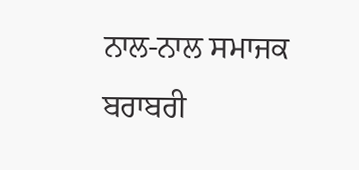ਨਾਲ-ਨਾਲ ਸਮਾਜਕ ਬਰਾਬਰੀ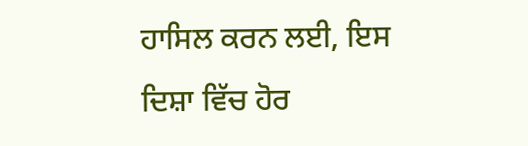ਹਾਸਿਲ ਕਰਨ ਲਈ, ਇਸ ਦਿਸ਼ਾ ਵਿੱਚ ਹੋਰ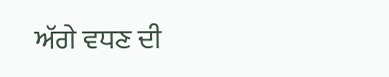ਅੱਗੇ ਵਧਣ ਦੀ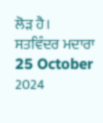ਲੋੜ ਹੈ।
ਸਤਵਿੰਦਰ ਮਦਾਰਾ
25 October 2024